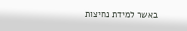באשר למידת נחיצות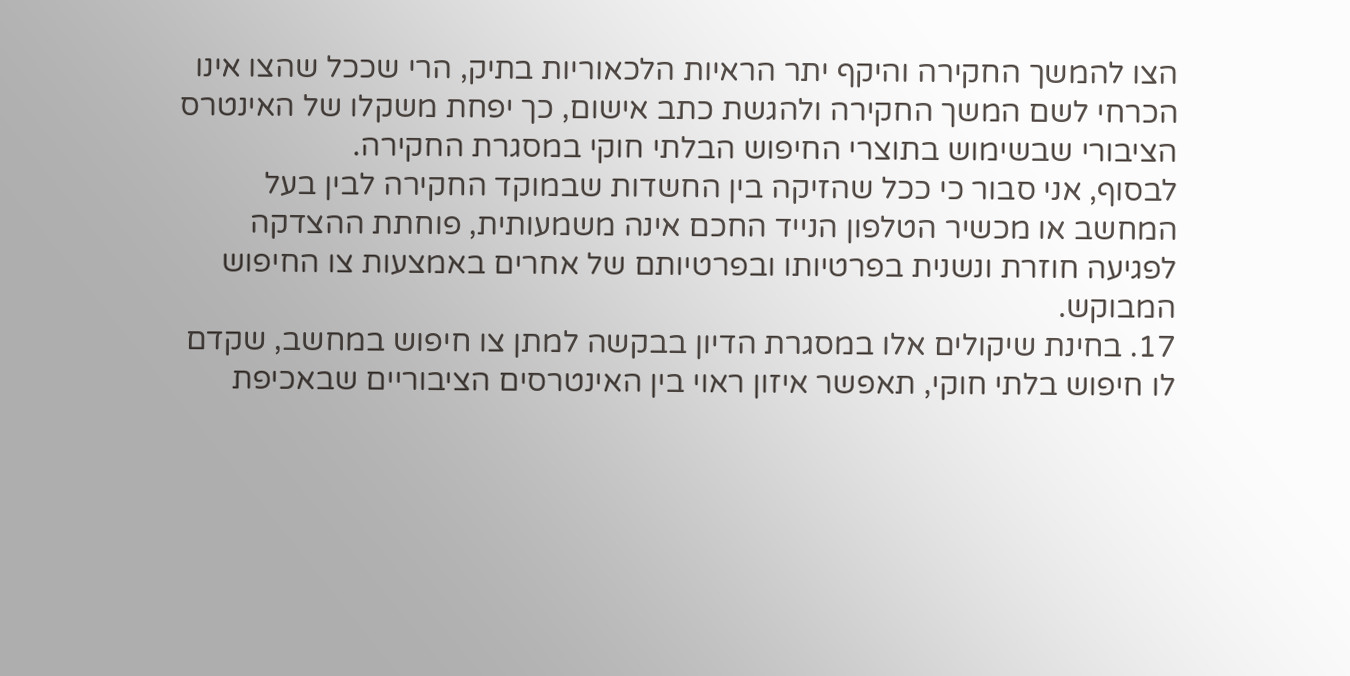הצו להמשך החקירה והיקף יתר הראיות הלכאוריות בתיק, הרי שככל שהצו אינו הכרחי לשם המשך החקירה ולהגשת כתב אישום, כך יפחת משקלו של האינטרס הציבורי שבשימוש בתוצרי החיפוש הבלתי חוקי במסגרת החקירה.
לבסוף, אני סבור כי ככל שהזיקה בין החשדות שבמוקד החקירה לבין בעל המחשב או מכשיר הטלפון הנייד החכם אינה משמעותית, פוחתת ההצדקה לפגיעה חוזרת ונשנית בפרטיותו ובפרטיותם של אחרים באמצעות צו החיפוש המבוקש.
17. בחינת שיקולים אלו במסגרת הדיון בבקשה למתן צו חיפוש במחשב, שקדם לו חיפוש בלתי חוקי, תאפשר איזון ראוי בין האינטרסים הציבוריים שבאכיפת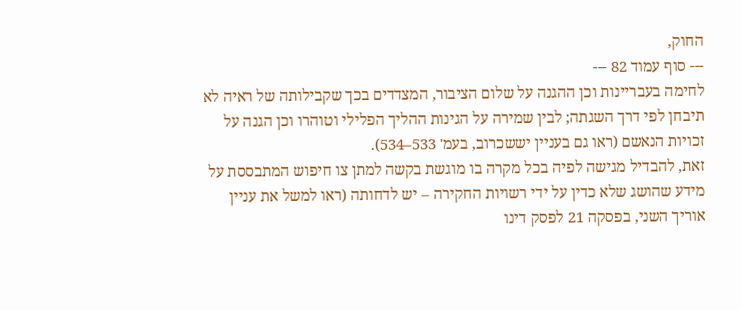החוק,
--- סוף עמוד 82 ---
לחימה בעבריינות וכן ההגנה על שלום הציבור, המצדדים בכך שקבילותה של ראיה לא תיבחן לפי דרך השגתה; לבין שמירה על הגינות ההליך הפלילי וטוהרו וכן הגנה על זכויות הנאשם (ראו גם בעניין יששכרוב, בעמ' 533–534).
זאת, להבדיל מגישה לפיה בכל מקרה בו מוגשת בקשה למתן צו חיפוש המתבססת על מידע שהושג שלא כדין על ידי רשויות החקירה – יש לדחותה (ראו למשל את עניין אוריך השני, בפסקה 21 לפסק דינו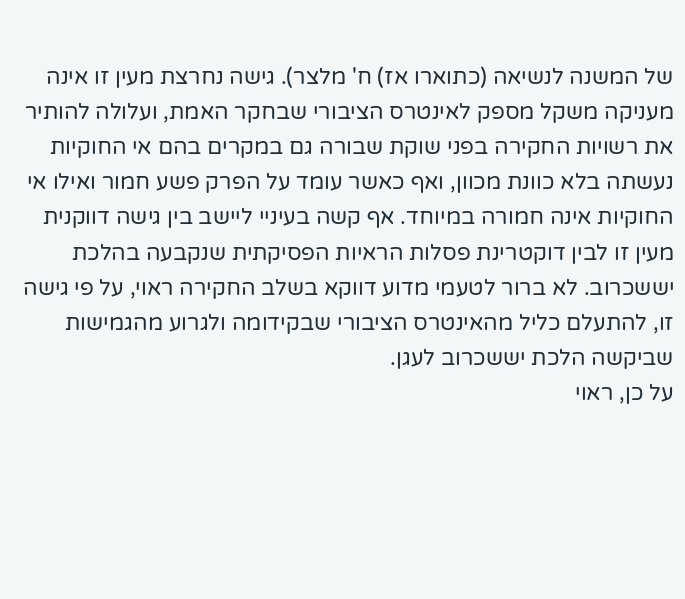של המשנה לנשיאה (כתוארו אז) ח' מלצר). גישה נחרצת מעין זו אינה מעניקה משקל מספק לאינטרס הציבורי שבחקר האמת, ועלולה להותיר את רשויות החקירה בפני שוקת שבורה גם במקרים בהם אי החוקיות נעשתה בלא כוונת מכוון, ואף כאשר עומד על הפרק פשע חמור ואילו אי החוקיות אינה חמורה במיוחד. אף קשה בעיניי ליישב בין גישה דווקנית מעין זו לבין דוקטרינת פסלות הראיות הפסיקתית שנקבעה בהלכת יששכרוב. לא ברור לטעמי מדוע דווקא בשלב החקירה ראוי, על פי גישה זו, להתעלם כליל מהאינטרס הציבורי שבקידומה ולגרוע מהגמישות שביקשה הלכת יששכרוב לעגן.
על כן, ראוי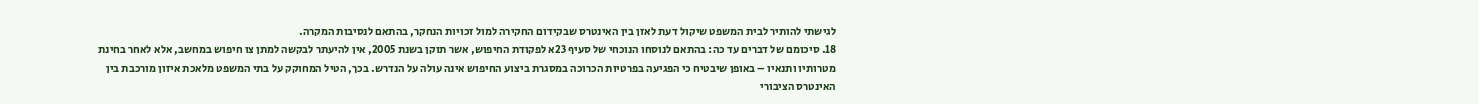לגישתי להותיר לבית המשפט שיקול דעת לאזן בין האינטרס שבקידום החקירה למול זכויות הנחקר, בהתאם לנסיבות המקרה.
18. סיכומם של דברים עד כה: בהתאם לנוסחו הנוכחי של סעיף 23א לפקודת החיפוש, אשר תוקן בשנת 2005, אין להיעתר לבקשה למתן צו חיפוש במחשב, אלא לאחר בחינת מטרותיו ותנאיו – באופן שיבטיח כי הפגיעה בפרטיות הכרוכה במסגרת ביצוע החיפוש אינה עולה על הנדרש. בכך, הטיל המחוקק על בתי המשפט מלאכת איזון מורכבת בין האינטרס הציבורי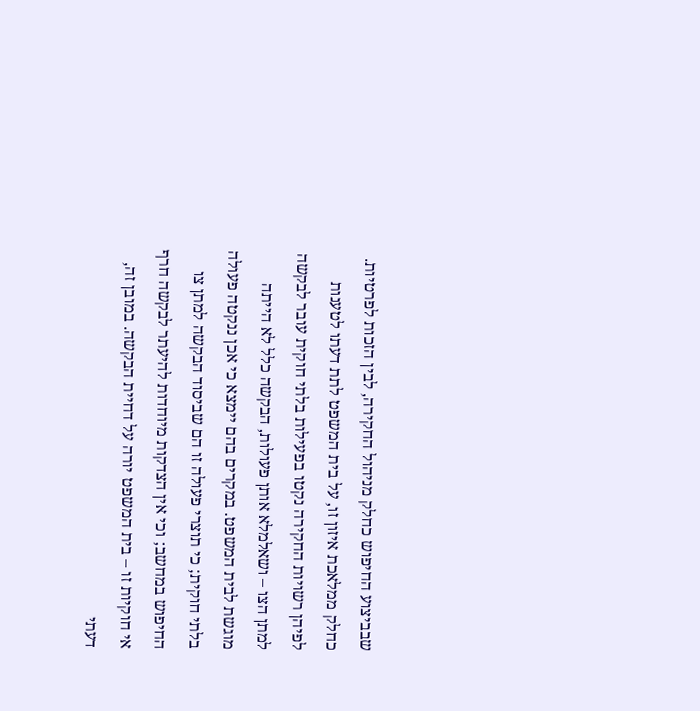שבביצוע החיפוש כחלק מניהול החקירה, לבין הזכות לפרטיות.
כחלק ממלאכת איזון זו, על בית המשפט לתת דעתו לטענות לפיהן רשויות החקירה נקטו בפעילות בלתי חוקית עובר לבקשה למתן הצו – ושאלמלא אותן פעולות, הבקשה כלל לא הייתה מוגשת לבית המשפט. במקרים בהם יימצא כי אכן ננקטה פעולה בלתי חוקית; כי תוצרי פעולה זו הם שביסוד הבקשה למתן צו החיפוש במחשב; וכי אין הצדקות מיוחדות להיעתר לבקשה חרף אי חוקיות זו – בית המשפט יורה על דחיית הבקשה. במובן זה, דעתי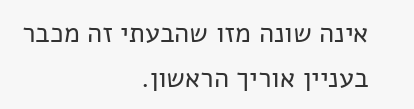אינה שונה מזו שהבעתי זה מכבר בעניין אוריך הראשון.